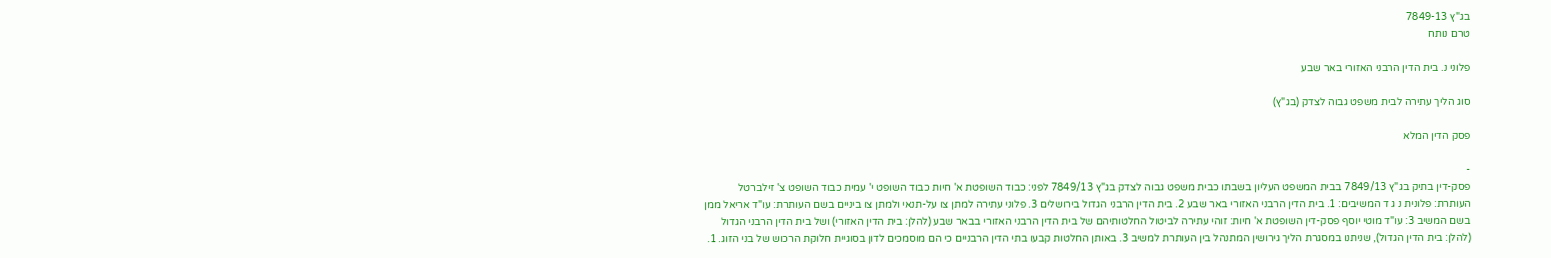בג"ץ 7849-13
טרם נותח

פלוני נ. בית הדין הרבני האזורי באר שבע

סוג הליך עתירה לבית משפט גבוה לצדק (בג"ץ)

פסק הדין המלא

-
פסק-דין בתיק בג"ץ 7849/13 בבית המשפט העליון בשבתו כבית משפט גבוה לצדק בג"ץ 7849/13 לפני: כבוד השופטת א' חיות כבוד השופט י' עמית כבוד השופט צ' זילברטל העותרת: פלונית נ ג ד המשיבים: 1. בית הדין הרבני האזורי באר שבע 2. בית הדין הרבני הגדול בירושלים 3. פלוני עתירה למתן צו על-תנאי ולמתן צו ביניים בשם העותרת: עו"ד אריאל ממן בשם המשיב 3: עו"ד מוטי יוסף פסק-דין השופטת א' חיות: זוהי עתירה לביטול החלטותיהם של בית הדין הרבני האזורי בבאר שבע (להלן: בית הדין האזורי) ושל בית הדין הרבני הגדול (להלן: בית הדין הגדול), שניתנו במסגרת הליך גירושין המתנהל בין העותרת למשיב 3. באותן החלטות קבעו בתי הדין הרבניים כי הם מוסמכים לדון בסוגיית חלוקת הרכוש של בני הזוג. 1.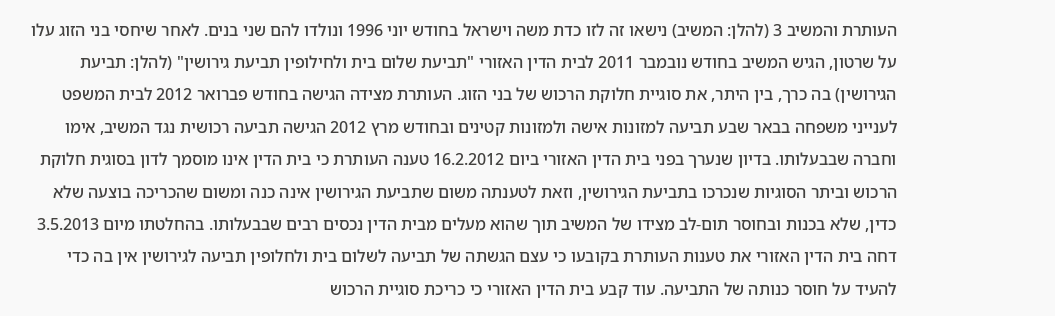העותרת והמשיב 3 (להלן: המשיב) נישאו זה לזו כדת משה וישראל בחודש יוני 1996 ונולדו להם שני בנים. לאחר שיחסי בני הזוג עלו על שרטון, הגיש המשיב בחודש נובמבר 2011 לבית הדין האזורי "תביעת שלום בית ולחילופין תביעת גירושין" (להלן: תביעת הגירושין) בה כרך, בין היתר, את סוגיית חלוקת הרכוש של בני הזוג. העותרת מצידה הגישה בחודש פברואר 2012 לבית המשפט לענייני משפחה בבאר שבע תביעה למזונות אישה ולמזונות קטינים ובחודש מרץ 2012 הגישה תביעה רכושית נגד המשיב, אימו וחברה שבבעלותו. בדיון שנערך בפני בית הדין האזורי ביום 16.2.2012 טענה העותרת כי בית הדין אינו מוסמך לדון בסוגית חלוקת הרכוש וביתר הסוגיות שנכרכו בתביעת הגירושין, וזאת לטענתה משום שתביעת הגירושין אינה כנה ומשום שהכריכה בוצעה שלא כדין, שלא בכנות ובחוסר תום-לב מצידו של המשיב תוך שהוא מעלים מבית הדין נכסים רבים שבבעלותו. בהחלטתו מיום 3.5.2013 דחה בית הדין האזורי את טענות העותרת בקובעו כי עצם הגשתה של תביעה לשלום בית ולחלופין תביעה לגירושין אין בה כדי להעיד על חוסר כנותה של התביעה. עוד קבע בית הדין האזורי כי כריכת סוגיית הרכוש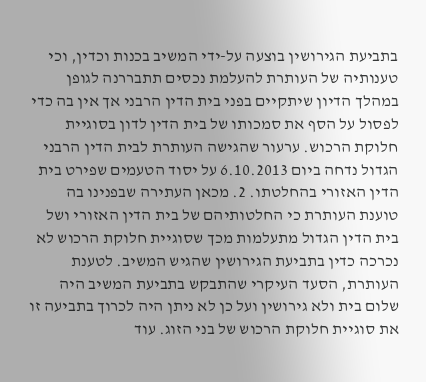בתביעת הגירושין בוצעה על-ידי המשיב בכנות וכדין, וכי טענותיה של העותרת להעלמת נכסים תתבררנה לגופן במהלך הדיון שיתקיים בפני בית הדין הרבני אך אין בה כדי לפסול על הסף את סמכותו של בית הדין לדון בסוגיית חלוקת הרכוש. ערעור שהגישה העותרת לבית הדין הרבני הגדול נדחה ביום 6.10.2013 על יסוד הטעמים שפירט בית הדין האזורי בהחלטתו. 2. מכאן העתירה שבפנינו בה טוענת העותרת כי החלטותיהם של בית הדין האזורי ושל בית הדין הגדול מתעלמות מכך שסוגיית חלוקת הרכוש לא נכרכה כדין בתביעת הגירושין שהגיש המשיב. לטענת העותרת, הסעד העיקרי שהתבקש בתביעת המשיב היה שלום בית ולא גירושין ועל כן לא ניתן היה לכרוך בתביעה זו את סוגיית חלוקת הרכוש של בני הזוג. עוד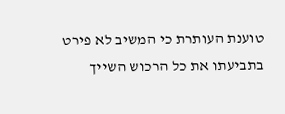טוענת העותרת כי המשיב לא פירט בתביעתו את כל הרכוש השייך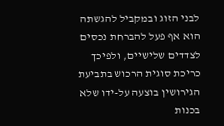לבני הזוג ובמקביל להגשתה הוא אף פעל להברחת נכסים לצדדים שלישיים, ולפיכך כריכת סוגית הרכוש בתביעת הגירושין בוצעה על-ידו שלא בכנות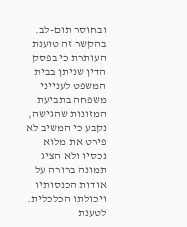ובחוסר תום-לב. בהקשר זה טוענת העותרת כי בפסק הדין שניתן בבית המשפט לענייני משפחה בתביעת המזונות שהגישה, נקבע כי המשיב לא פירט את מלוא נכסיו ולא הציג תמונה ברורה על אודות הכנסותיו ויכולתו הכלכלית. לטענת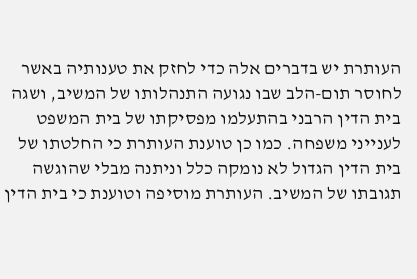העותרת יש בדברים אלה כדי לחזק את טענותיה באשר לחוסר תום-הלב שבו נגועה התנהלותו של המשיב, ושגה בית הדין הרבני בהתעלמו מפסיקתו של בית המשפט לענייני משפחה. כמו כן טוענת העותרת כי החלטתו של בית הדין הגדול לא נומקה כלל וניתנה מבלי שהוגשה תגובתו של המשיב. העותרת מוסיפה וטוענת כי בית הדין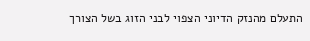התעלם מהנזק הדיוני הצפוי לבני הזוג בשל הצורך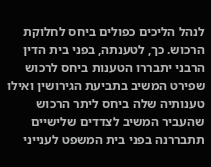לנהל הליכים כפולים ביחס לחלוקת הרכוש. כך, לטענתה, בפני בית הדין הרבני יתבררו הטענות ביחס לרכוש שפירט המשיב בתביעת הגירושין ואילו טענותיה שלה ביחס ליתר הרכוש שהעביר המשיב לצדדים שלישיים תתבררנה בפני בית המשפט לענייני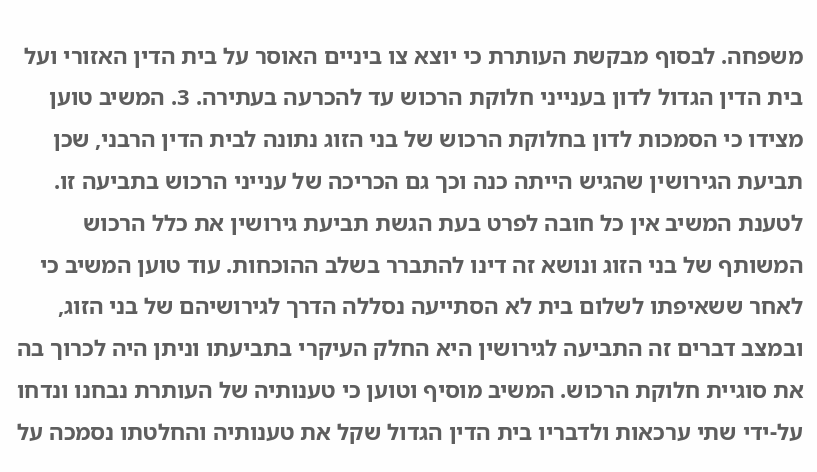משפחה. לבסוף מבקשת העותרת כי יוצא צו ביניים האוסר על בית הדין האזורי ועל בית הדין הגדול לדון בענייני חלוקת הרכוש עד להכרעה בעתירה. 3. המשיב טוען מצידו כי הסמכות לדון בחלוקת הרכוש של בני הזוג נתונה לבית הדין הרבני, שכן תביעת הגירושין שהגיש הייתה כנה וכך גם הכריכה של ענייני הרכוש בתביעה זו. לטענת המשיב אין כל חובה לפרט בעת הגשת תביעת גירושין את כלל הרכוש המשותף של בני הזוג ונושא זה דינו להתברר בשלב ההוכחות. עוד טוען המשיב כי לאחר ששאיפתו לשלום בית לא הסתייעה נסללה הדרך לגירושיהם של בני הזוג, ובמצב דברים זה התביעה לגירושין היא החלק העיקרי בתביעתו וניתן היה לכרוך בה את סוגיית חלוקת הרכוש. המשיב מוסיף וטוען כי טענותיה של העותרת נבחנו ונדחו על-ידי שתי ערכאות ולדבריו בית הדין הגדול שקל את טענותיה והחלטתו נסמכה על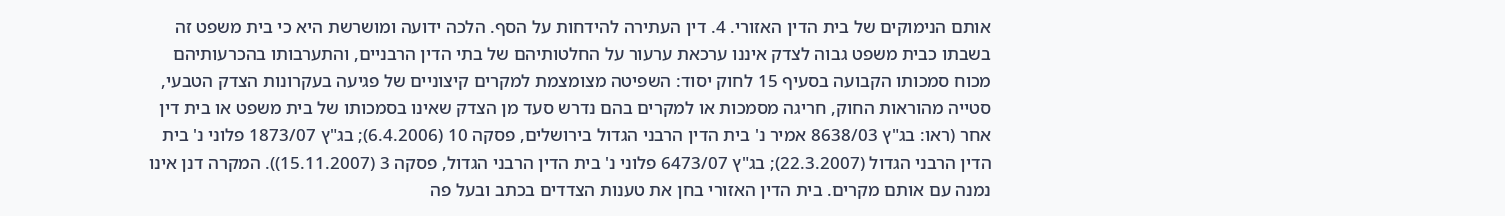אותם הנימוקים של בית הדין האזורי. 4. דין העתירה להידחות על הסף. הלכה ידועה ומושרשת היא כי בית משפט זה בשבתו כבית משפט גבוה לצדק איננו ערכאת ערעור על החלטותיהם של בתי הדין הרבניים, והתערבותו בהכרעותיהם מכוח סמכותו הקבועה בסעיף 15 לחוק יסוד: השפיטה מצומצמת למקרים קיצוניים של פגיעה בעקרונות הצדק הטבעי, סטייה מהוראות החוק, חריגה מסמכות או למקרים בהם נדרש סעד מן הצדק שאינו בסמכותו של בית משפט או בית דין אחר (ראו: בג"ץ 8638/03 אמיר נ' בית הדין הרבני הגדול בירושלים, פסקה 10 (6.4.2006); בג"ץ 1873/07 פלוני נ' בית הדין הרבני הגדול (22.3.2007); בג"ץ 6473/07 פלוני נ' בית הדין הרבני הגדול, פסקה 3 (15.11.2007)). המקרה דנן אינו נמנה עם אותם מקרים. בית הדין האזורי בחן את טענות הצדדים בכתב ובעל פה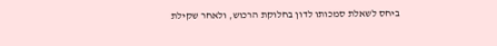ביחס לשאלת סמכותו לדון בחלוקת הרכוש, ולאחר שקילת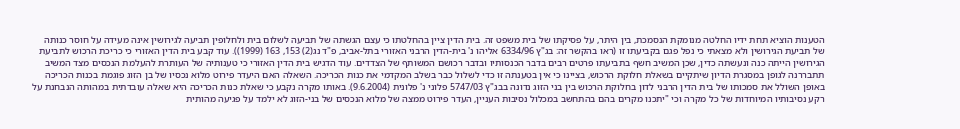הטענות הוציא תחת ידיו החלטה מנומקת הנסמכת, בין היתר, על פסיקתו של בית משפט זה. בית הדין ציין בהחלטתו כי עצם הגשתה של תביעה לשלום בית ולחלופין תביעה לגירושין אינה מעידה על חוסר כנותה של תביעת הגירושין ולא מצאתי כי נפל פגם בקביעתו זו (ראו בהקשר זה: בג"ץ 6334/96 אליהו נ' בית-הדין הרבני האזורי בתל-אביב, פ"ד נג(2) 153, 163 (1999)). עוד קבע בית הדין האזורי כי כריכת הרכוש לתביעת הגירושין הייתה כנה ונעשתה כדין, שכן המשיב חשף בתביעתו פרטים רבים בדבר הכנסותיו ובדבר רכושם המשותף של הצדדים. עוד הדגיש בית הדין האזורי כי טענותיה של העותרת להעלמת הנכסים מצד המשיב תתבררנה לגופן במסגרת הדיון שיתקיים בשאלת חלוקת הרכוש, בציינו כי אין בטענתה זו כדי לשלול כבר בשלב המקדמי את כנות הכריכה. השאלה האם היעדר פירוט מלוא נכסיו של בן הזוג פוגמת בכנות הכריכה באופן השולל את סמכותו של בית הדין הרבני לדון בחלוקת הרכוש בין בני הזוג נדונה בבג"ץ 5747/03 פלוני נ' פלונית (9.6.2004). באותו מקרה נקבע כי שאלת כנות הכריכה היא שאלה עובדתית במהותה הנבחנת על רקע נסיבותיו המיוחדות של כל מקרה וכי "יתכנו מקרים בהם בהתחשב במכלול נסיבות העניין, העדר פירוט ממצה של מלוא הנכסים של בני-הזוג לא ילמד על פגיעה מהותית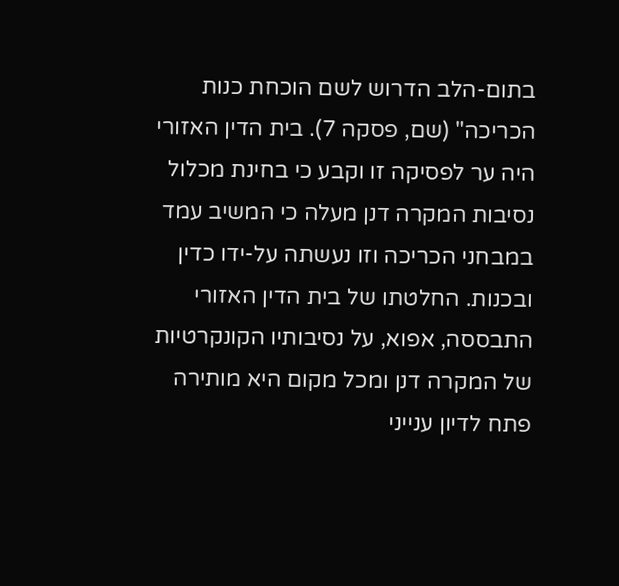בתום-הלב הדרוש לשם הוכחת כנות הכריכה" (שם, פסקה 7). בית הדין האזורי היה ער לפסיקה זו וקבע כי בחינת מכלול נסיבות המקרה דנן מעלה כי המשיב עמד במבחני הכריכה וזו נעשתה על-ידו כדין ובכנות. החלטתו של בית הדין האזורי התבססה, אפוא, על נסיבותיו הקונקרטיות של המקרה דנן ומכל מקום היא מותירה פתח לדיון ענייני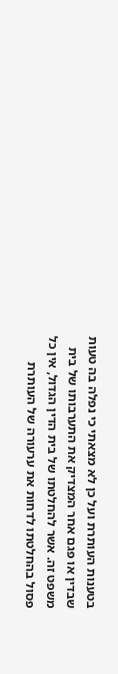בטענות העותרת ועל כן לא מצאתי כי נפלה בה טעות שבדין או פגם אחר המצדיק את התערבותו של בית משפט זה. אשר להחלטתו של בית הדין הגדול, אין כל פסול בהחלטתו לדחות את ערעורה של העותרת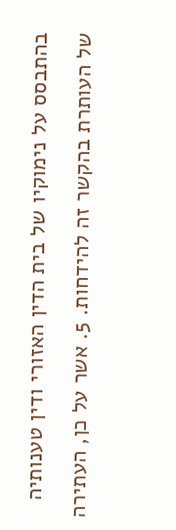בהתבסס על נימוקיו של בית הדין האזורי ודין טענותיה של העותרת בהקשר זה להידחות. 5. אשר על כן, העתירה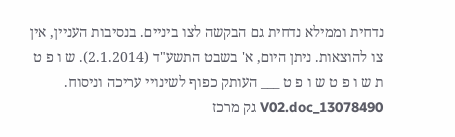נדחית וממילא נדחית גם הבקשה לצו ביניים. בנסיבות העניין, אין צו להוצאות. ניתן היום, א' בשבט התשע"ד (2.1.2014). ש ו פ ט ת ש ו פ ט ש ו פ ט ___ העותק כפוף לשינויי עריכה וניסוח. 13078490_V02.doc גק מרכז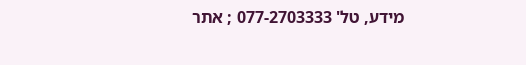מידע, טל' 077-2703333 ; אתר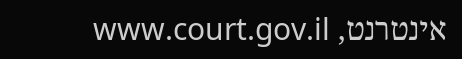אינטרנט, www.court.gov.il